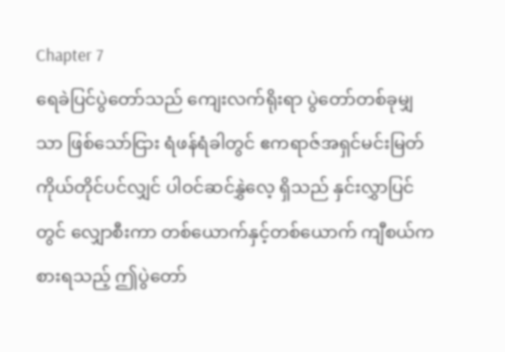Chapter 7
ရေခဲပြင်ပွဲတော်သည် ကျေးလက်ရိုးရာ ပွဲတော်တစ်ခုမျှသာ ဖြစ်သော်ငြား ရံဖန်ရံခါတွင် ဧကရာဇ်အရှင်မင်းမြတ်ကိုယ်တိုင်ပင်လျှင် ပါဝင်ဆင်နွှဲလေ့ ရှိသည် နှင်းလွှာပြင်တွင် လျှောစီးကာ တစ်ယောက်နှင့်တစ်ယောက် ကျီစယ်ကစားရသည့် ဤပွဲတော်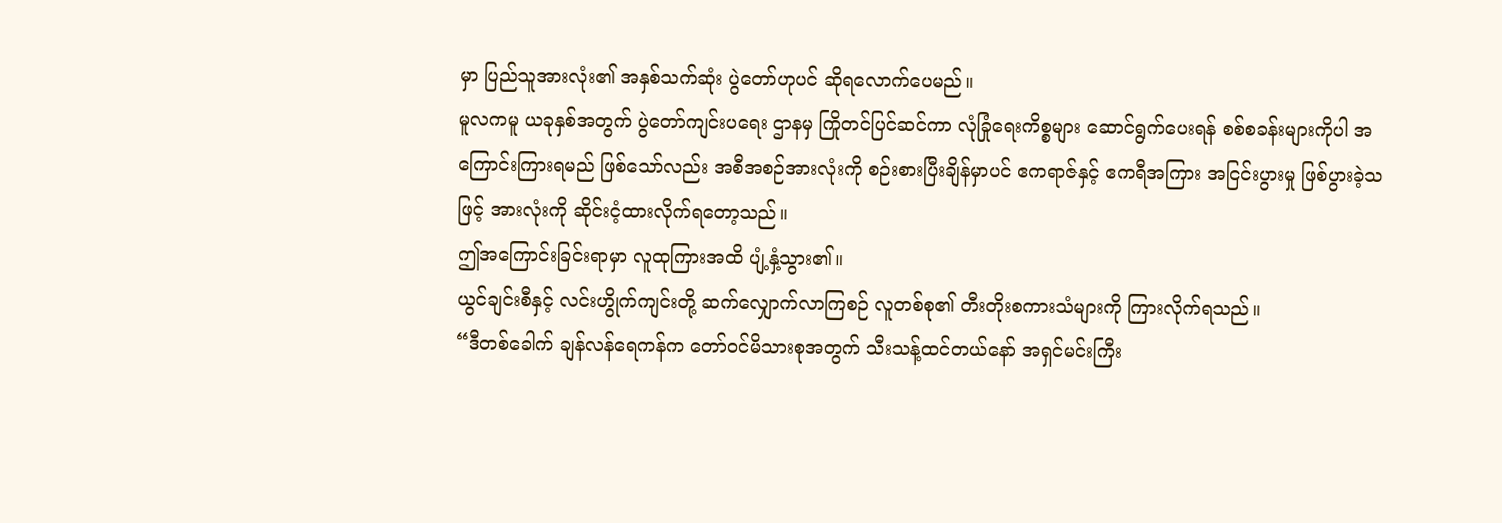မှာ ပြည်သူအားလုံး၏ အနှစ်သက်ဆုံး ပွဲတော်ဟုပင် ဆိုရလောက်ပေမည်။
မူလကမူ ယခုနှစ်အတွက် ပွဲတော်ကျင်းပရေး ဌာနမှ ကြိုတင်ပြင်ဆင်ကာ လုံခြုံရေးကိစ္စများ ဆောင်ရွက်ပေးရန် စစ်စခန်းများကိုပါ အကြောင်းကြားရမည် ဖြစ်သော်လည်း အစီအစဉ်အားလုံးကို စဉ်းစားပြီးချိန်မှာပင် ဧကရာဇ်နှင့် ဧကရီအကြား အငြင်းပွားမှု ဖြစ်ပွားခဲ့သဖြင့် အားလုံးကို ဆိုင်းငံ့ထားလိုက်ရတော့သည်။
ဤအကြောင်းခြင်းရာမှာ လူထုကြားအထိ ပျံ့နှံ့သွား၏။
ယွင်ချင်းစီနှင့် လင်းဟွိုက်ကျင်းတို့ ဆက်လျှောက်လာကြစဉ် လူတစ်စု၏ တီးတိုးစကားသံများကို ကြားလိုက်ရသည်။
“ဒီတစ်ခေါက် ချန်လန်ရေကန်က တော်ဝင်မိသားစုအတွက် သီးသန့်ထင်တယ်နော် အရှင်မင်းကြီး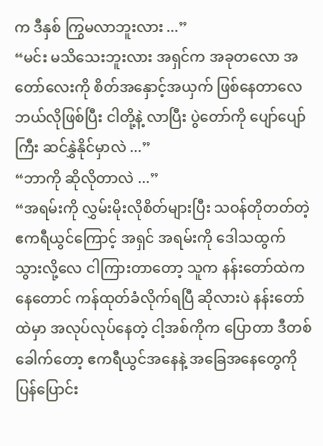က ဒီနှစ် ကြွမလာဘူးလား ...”
“မင်း မသိသေးဘူးလား အရှင်က အခုတလော အတော်လေးကို စိတ်အနှောင့်အယှက် ဖြစ်နေတာလေ ဘယ်လိုဖြစ်ပြီး ငါတို့နဲ့ လာပြီး ပွဲတော်ကို ပျော်ပျော်ကြီး ဆင်နွှဲနိုင်မှာလဲ ...”
“ဘာကို ဆိုလိုတာလဲ ...”
“အရမ်းကို လွှမ်းမိုးလိုစိတ်များပြီး သဝန်တိုတတ်တဲ့ ဧကရီယွင်ကြောင့် အရှင် အရမ်းကို ဒေါသထွက်သွားလို့လေ ငါကြားတာတော့ သူက နန်းတော်ထဲကနေတောင် ကန်ထုတ်ခံလိုက်ရပြီ ဆိုလားပဲ နန်းတော်ထဲမှာ အလုပ်လုပ်နေတဲ့ ငါ့အစ်ကိုက ပြောတာ ဒီတစ်ခေါက်တော့ ဧကရီယွင်အနေနဲ့ အခြေအနေတွေကို ပြန်ပြောင်း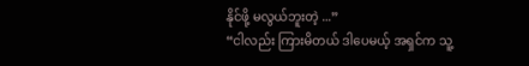နိုင်ဖို့ မလွယ်ဘူးတဲ့ ...”
“ငါလည်း ကြားမိတယ် ဒါပေမယ့် အရှင်က သူ့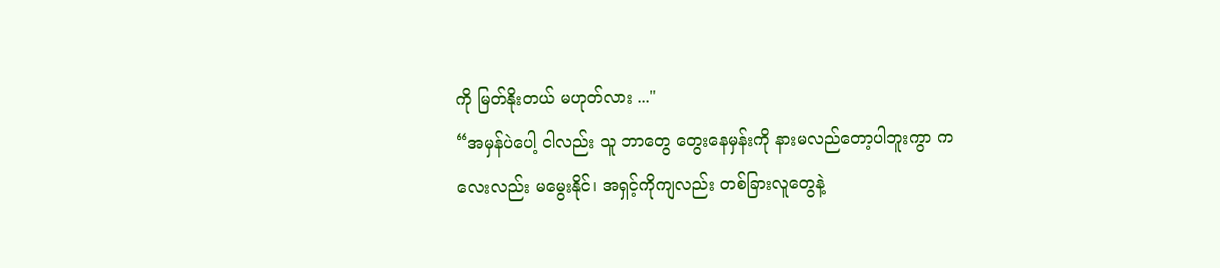ကို မြတ်နိုးတယ် မဟုတ်လား ..."
“အမှန်ပဲပေါ့ ငါလည်း သူ ဘာတွေ တွေးနေမှန်းကို နားမလည်တော့ပါဘူးကွာ ကလေးလည်း မမွေးနိုင်၊ အရှင့်ကိုကျလည်း တစ်ခြားလူတွေနဲ့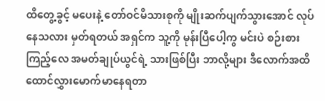ထိတွေ့ခွင့် မပေးနဲ့ တော်ဝင်မိသားစုကို မျိုးဆက်ပျက်သွားအောင် လုပ်နေသလား မှတ်ရတယ် အရှင်က သူ့ကို မုန်းပြီပေါ့ကွ မင်းပဲ စဉ်းစားကြည့်လေ အမတ်ချုပ်ယွင်ရဲ့ သားဖြစ်ပြီး ဘာလို့များ ဒီလောက်အထိ ထောင်လွှားမောက်မာနေရတာ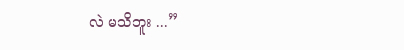လဲ မသိဘူး ...”